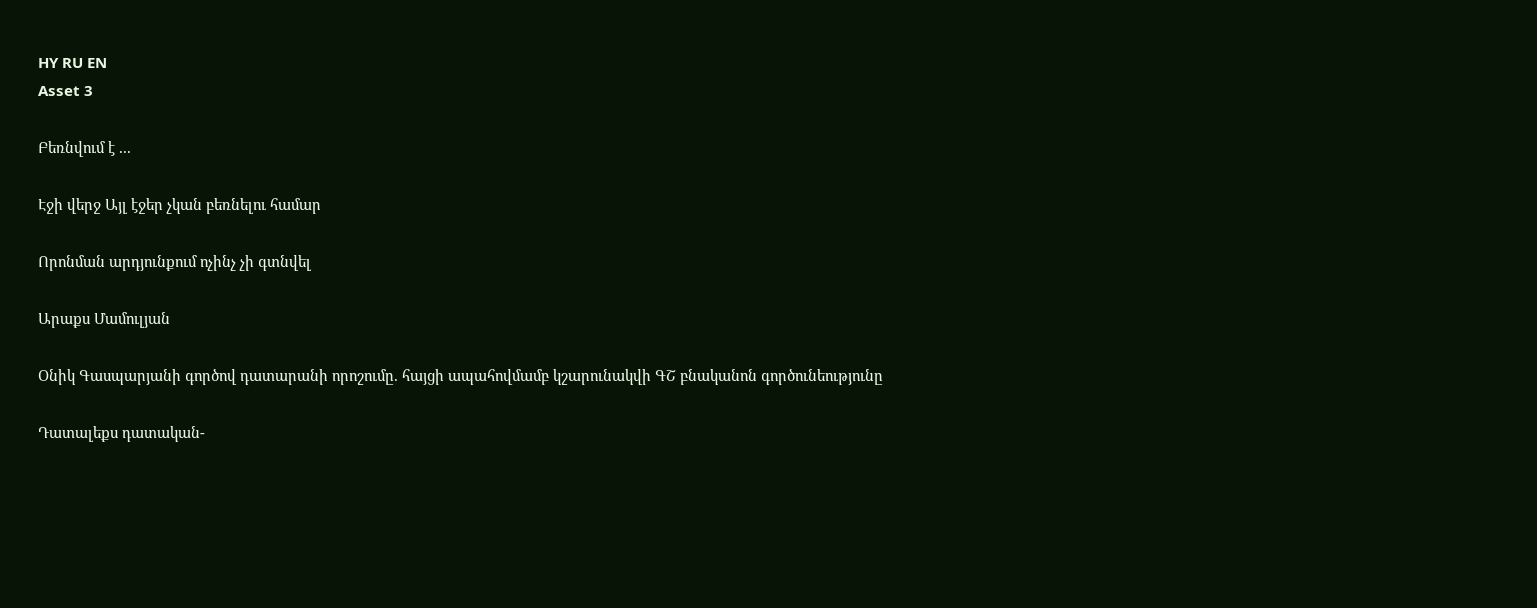HY RU EN
Asset 3

Բեռնվում է ...

Էջի վերջ Այլ էջեր չկան բեռնելու համար

Որոնման արդյունքում ոչինչ չի գտնվել

Արաքս Մամուլյան

Օնիկ Գասպարյանի գործով դատարանի որոշումը. հայցի ապահովմամբ կշարունակվի ԳՇ բնականոն գործունեությունը

Դատալեքս դատական-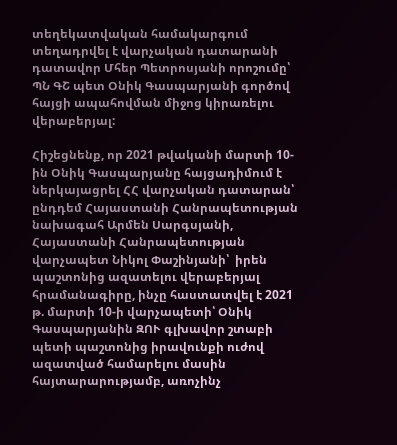տեղեկատվական համակարգում տեղադրվել է վարչական դատարանի դատավոր Մհեր Պետրոսյանի որոշումը՝ ՊՆ ԳՇ պետ Օնիկ Գասպարյանի գործով հայցի ապահովման միջոց կիրառելու վերաբերյալ:

Հիշեցնենք, որ 2021 թվականի մարտի 10-ին Օնիկ Գասպարյանը հայցադիմում է ներկայացրել ՀՀ վարչական դատարան՝ ընդդեմ Հայաստանի Հանրապետության նախագահ Արմեն Սարգսյանի, Հայաստանի Հանրապետության վարչապետ Նիկոլ Փաշինյանի՝  իրեն պաշտոնից ազատելու վերաբերյալ հրամանագիրը, ինչը հաստատվել է 2021 թ. մարտի 10-ի վարչապետի՝ Օնիկ Գասպարյանին ԶՈՒ գլխավոր շտաբի պետի պաշտոնից իրավունքի ուժով ազատված համարելու մասին հայտարարությամբ, առոչինչ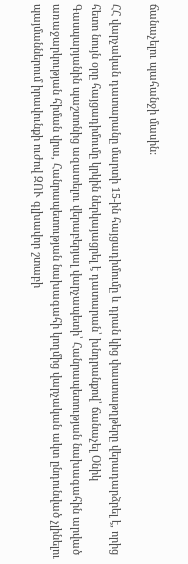ճանաչելու պահանջի մասին:

ՀՀ վարչական դատարանը մարտի 15-ին հայցադիմումը և դրան կից փաստաթղթերը վերադարձրել է, որից հետո նույն օրը հայցադիմումը կրկին ներկայացրել է դատարան՝ խնդրանքով՝ ճանաչել Օնիկ Գասպարյանին պաշտոնից ազատելու վերաբերյալ վարչապետի՝ Հանրապետության նախագահին արված առաջարկության հիման վրա, Հանրապետության նախագահի կողմից վարչական ակտ ընդունված չլինելու պայմաններում իրավունքի ուժով ԶՈՒ գլխավոր շտաբի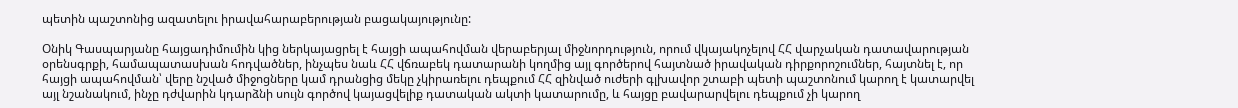պետին պաշտոնից ազատելու իրավահարաբերության բացակայությունը:

Օնիկ Գասպարյանը հայցադիմումին կից ներկայացրել է հայցի ապահովման վերաբերյալ միջնորդություն, որում վկայակոչելով ՀՀ վարչական դատավարության օրենսգրքի, համապատասխան հոդվածներ, ինչպես նաև ՀՀ վճռաբեկ դատարանի կողմից այլ գործերով հայտնած իրավական դիրքորոշումներ, հայտնել է, որ հայցի ապահովման՝ վերը նշված միջոցները կամ դրանցից մեկը չկիրառելու դեպքում ՀՀ զինված ուժերի գլխավոր շտաբի պետի պաշտոնում կարող է կատարվել այլ նշանակում, ինչը դժվարին կդարձնի սույն գործով կայացվելիք դատական ակտի կատարումը, և հայցը բավարարվելու դեպքում չի կարող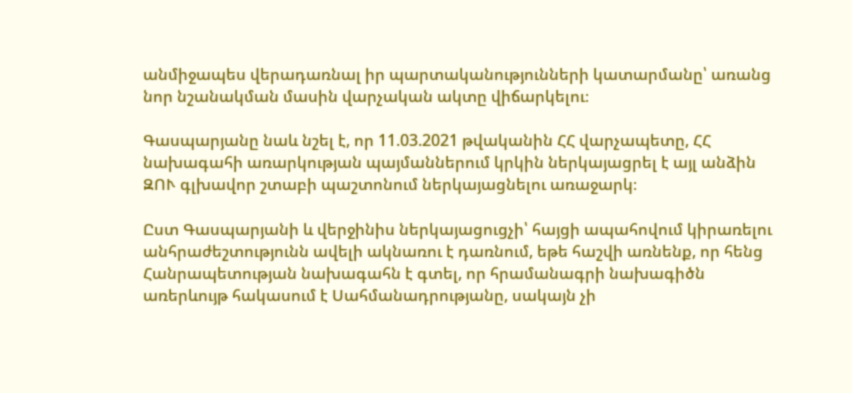անմիջապես վերադառնալ իր պարտականությունների կատարմանը՝ առանց նոր նշանակման մասին վարչական ակտը վիճարկելու։

Գասպարյանը նաև նշել է, որ 11.03.2021 թվականին ՀՀ վարչապետը, ՀՀ նախագահի առարկության պայմաններում կրկին ներկայացրել է այլ անձին ԶՈՒ գլխավոր շտաբի պաշտոնում ներկայացնելու առաջարկ։

Ըստ Գասպարյանի և վերջինիս ներկայացուցչի՝ հայցի ապահովում կիրառելու անհրաժեշտությունն ավելի ակնառու է դառնում, եթե հաշվի առնենք, որ հենց Հանրապետության նախագահն է գտել, որ հրամանագրի նախագիծն առերևույթ հակասում է Սահմանադրությանը, սակայն չի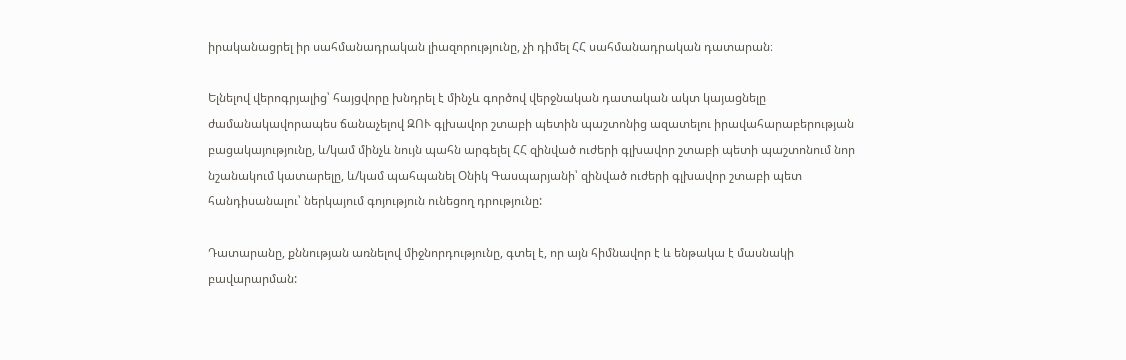իրականացրել իր սահմանադրական լիազորությունը, չի դիմել ՀՀ սահմանադրական դատարան։

Ելնելով վերոգրյալից՝ հայցվորը խնդրել է մինչև գործով վերջնական դատական ակտ կայացնելը ժամանակավորապես ճանաչելով ԶՈՒ գլխավոր շտաբի պետին պաշտոնից ազատելու իրավահարաբերության բացակայությունը, և/կամ մինչև նույն պահն արգելել ՀՀ զինված ուժերի գլխավոր շտաբի պետի պաշտոնում նոր նշանակում կատարելը, և/կամ պահպանել Օնիկ Գասպարյանի՝ զինված ուժերի գլխավոր շտաբի պետ հանդիսանալու՝ ներկայում գոյություն ունեցող դրությունը:

Դատարանը, քննության առնելով միջնորդությունը, գտել է, որ այն հիմնավոր է և ենթակա է մասնակի բավարարման: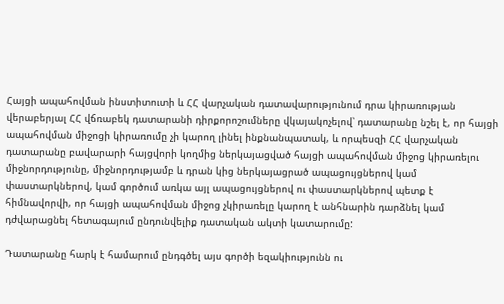Հայցի ապահովման ինստիտուտի և ՀՀ վարչական դատավարությունում դրա կիրառության վերաբերյալ ՀՀ վճռաբեկ դատարանի դիրքորոշումները վկայակոչելով՝ դատարանը նշել է, որ հայցի ապահովման միջոցի կիրառումը չի կարող լինել ինքնանպատակ, և որպեսզի ՀՀ վարչական դատարանը բավարարի հայցվորի կողմից ներկայացված հայցի ապահովման միջոց կիրառելու միջնորդությունը, միջնորդությամբ և դրան կից ներկայացրած ապացույցներով կամ փաստարկներով, կամ գործում առկա այլ ապացույցներով ու փաստարկներով պետք է հիմնավորվի, որ հայցի ապահովման միջոց չկիրառելը կարող է անհնարին դարձնել կամ դժվարացնել հետագայում ընդունվելիք դատական ակտի կատարումը:

Դատարանը հարկ է համարում ընդգծել այս գործի եզակիությունն ու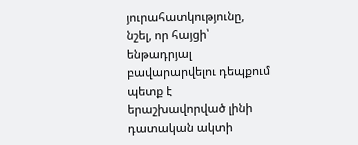յուրահատկությունը, նշել, որ հայցի՝ ենթադրյալ բավարարվելու դեպքում պետք է երաշխավորված լինի դատական ակտի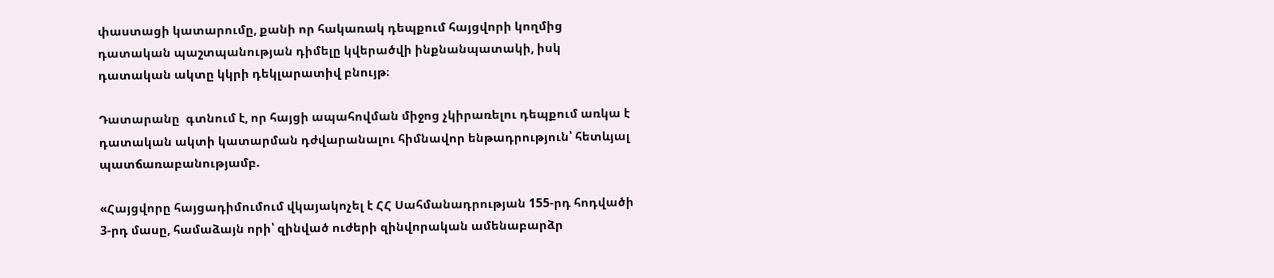փաստացի կատարումը, քանի որ հակառակ դեպքում հայցվորի կողմից դատական պաշտպանության դիմելը կվերածվի ինքնանպատակի, իսկ դատական ակտը կկրի դեկլարատիվ բնույթ։

Դատարանը  գտնում է, որ հայցի ապահովման միջոց չկիրառելու դեպքում առկա է դատական ակտի կատարման դժվարանալու հիմնավոր ենթադրություն՝ հետևյալ պատճառաբանությամբ.

«Հայցվորը հայցադիմումում վկայակոչել է ՀՀ Սահմանադրության 155-րդ հոդվածի 3-րդ մասը, համաձայն որի՝ զինված ուժերի զինվորական ամենաբարձր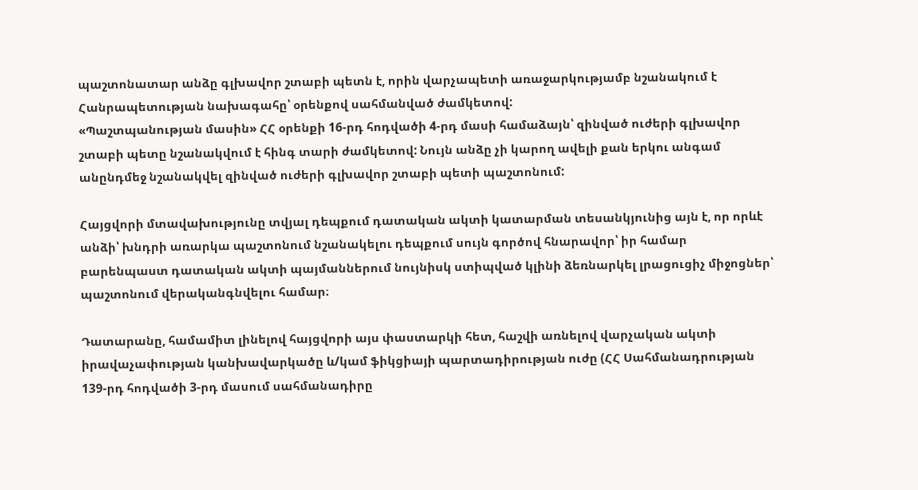պաշտոնատար անձը գլխավոր շտաբի պետն է, որին վարչապետի առաջարկությամբ նշանակում է Հանրապետության նախագահը՝ օրենքով սահմանված ժամկետով:
«Պաշտպանության մասին» ՀՀ օրենքի 16-րդ հոդվածի 4-րդ մասի համաձայն՝ զինված ուժերի գլխավոր շտաբի պետը նշանակվում է հինգ տարի ժամկետով: Նույն անձը չի կարող ավելի քան երկու անգամ անընդմեջ նշանակվել զինված ուժերի գլխավոր շտաբի պետի պաշտոնում:

Հայցվորի մտավախությունը տվյալ դեպքում դատական ակտի կատարման տեսանկյունից այն է, որ որևէ անձի՝ խնդրի առարկա պաշտոնում նշանակելու դեպքում սույն գործով հնարավոր՝ իր համար բարենպաստ դատական ակտի պայմաններում նույնիսկ ստիպված կլինի ձեռնարկել լրացուցիչ միջոցներ՝ պաշտոնում վերականգնվելու համար։

Դատարանը, համամիտ լինելով հայցվորի այս փաստարկի հետ, հաշվի առնելով վարչական ակտի իրավաչափության կանխավարկածը և/կամ ֆիկցիայի պարտադիրության ուժը (ՀՀ Սահմանադրության 139-րդ հոդվածի 3-րդ մասում սահմանադիրը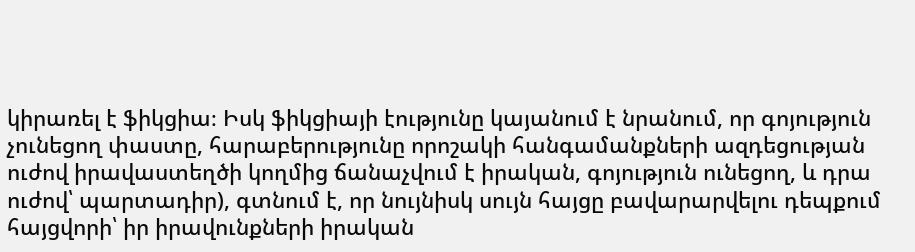կիրառել է ֆիկցիա։ Իսկ ֆիկցիայի էությունը կայանում է նրանում, որ գոյություն չունեցող փաստը, հարաբերությունը որոշակի հանգամանքների ազդեցության ուժով իրավաստեղծի կողմից ճանաչվում է իրական, գոյություն ունեցող, և դրա ուժով՝ պարտադիր), գտնում է, որ նույնիսկ սույն հայցը բավարարվելու դեպքում հայցվորի՝ իր իրավունքների իրական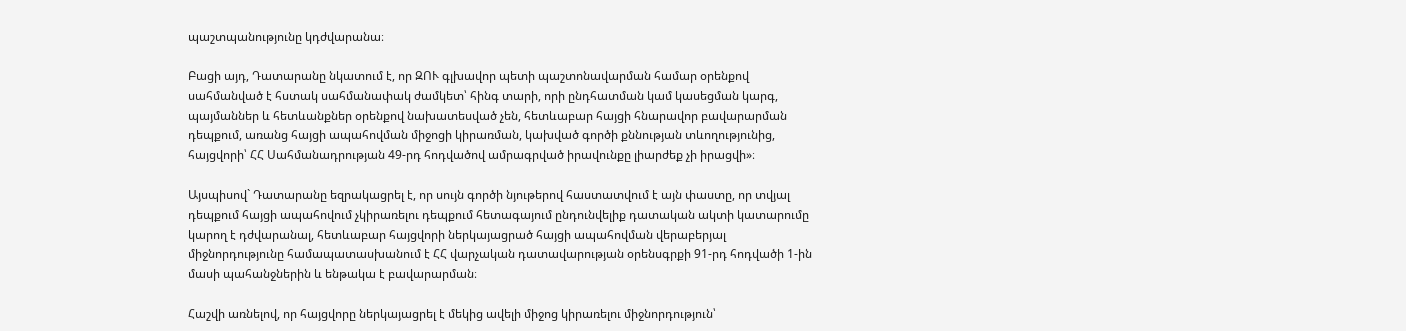պաշտպանությունը կդժվարանա։

Բացի այդ, Դատարանը նկատում է, որ ԶՈՒ գլխավոր պետի պաշտոնավարման համար օրենքով սահմանված է հստակ սահմանափակ ժամկետ՝ հինգ տարի, որի ընդհատման կամ կասեցման կարգ, պայմաններ և հետևանքներ օրենքով նախատեսված չեն, հետևաբար հայցի հնարավոր բավարարման դեպքում, առանց հայցի ապահովման միջոցի կիրառման, կախված գործի քննության տևողությունից, հայցվորի՝ ՀՀ Սահմանադրության 49-րդ հոդվածով ամրագրված իրավունքը լիարժեք չի իրացվի»։

Այսպիսով` Դատարանը եզրակացրել է, որ սույն գործի նյութերով հաստատվում է այն փաստը, որ տվյալ դեպքում հայցի ապահովում չկիրառելու դեպքում հետագայում ընդունվելիք դատական ակտի կատարումը կարող է դժվարանալ, հետևաբար հայցվորի ներկայացրած հայցի ապահովման վերաբերյալ միջնորդությունը համապատասխանում է ՀՀ վարչական դատավարության օրենսգրքի 91-րդ հոդվածի 1-ին մասի պահանջներին և ենթակա է բավարարման։

Հաշվի առնելով, որ հայցվորը ներկայացրել է մեկից ավելի միջոց կիրառելու միջնորդություն՝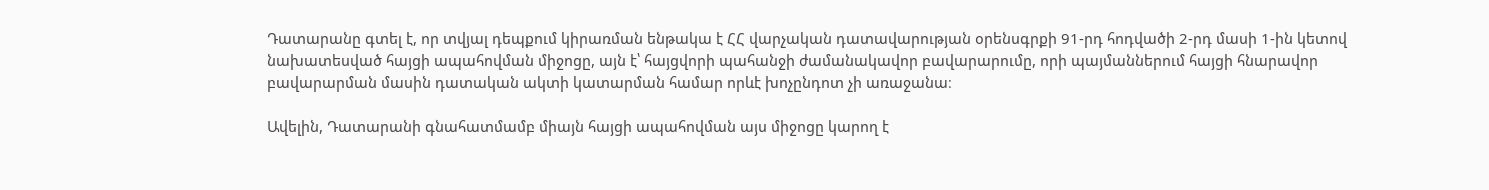Դատարանը գտել է, որ տվյալ դեպքում կիրառման ենթակա է ՀՀ վարչական դատավարության օրենսգրքի 91-րդ հոդվածի 2-րդ մասի 1-ին կետով նախատեսված հայցի ապահովման միջոցը, այն է՝ հայցվորի պահանջի ժամանակավոր բավարարումը, որի պայմաններում հայցի հնարավոր բավարարման մասին դատական ակտի կատարման համար որևէ խոչընդոտ չի առաջանա։

Ավելին, Դատարանի գնահատմամբ միայն հայցի ապահովման այս միջոցը կարող է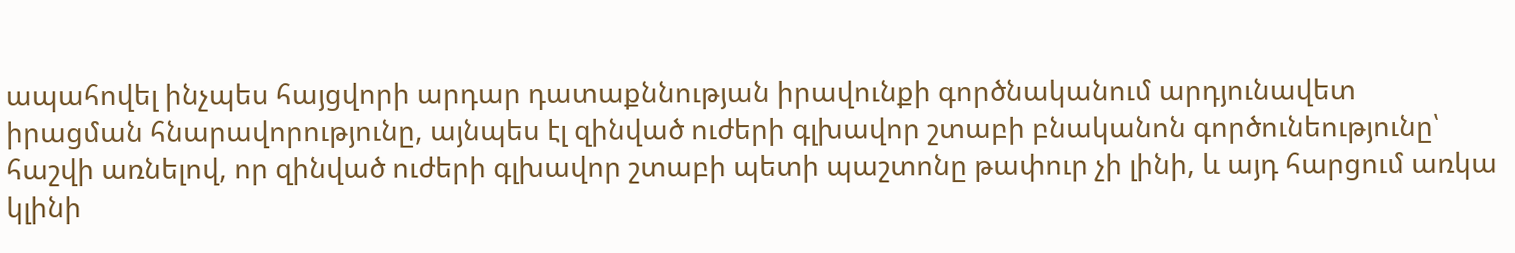ապահովել ինչպես հայցվորի արդար դատաքննության իրավունքի գործնականում արդյունավետ իրացման հնարավորությունը, այնպես էլ զինված ուժերի գլխավոր շտաբի բնականոն գործունեությունը՝ հաշվի առնելով, որ զինված ուժերի գլխավոր շտաբի պետի պաշտոնը թափուր չի լինի, և այդ հարցում առկա կլինի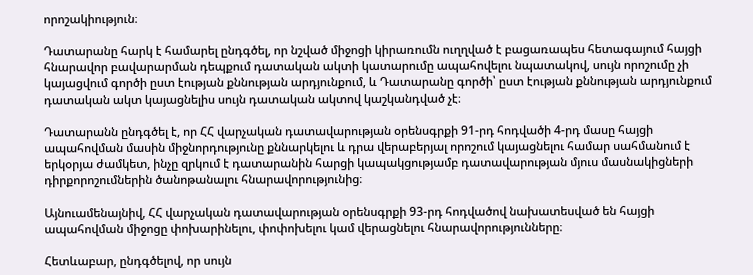որոշակիություն։

Դատարանը հարկ է համարել ընդգծել, որ նշված միջոցի կիրառումն ուղղված է բացառապես հետագայում հայցի հնարավոր բավարարման դեպքում դատական ակտի կատարումը ապահովելու նպատակով, սույն որոշումը չի կայացվում գործի ըստ էության քննության արդյունքում, և Դատարանը գործի՝ ըստ էության քննության արդյունքում դատական ակտ կայացնելիս սույն դատական ակտով կաշկանդված չէ։

Դատարանն ընդգծել է, որ ՀՀ վարչական դատավարության օրենսգրքի 91-րդ հոդվածի 4-րդ մասը հայցի ապահովման մասին միջնորդությունը քննարկելու և դրա վերաբերյալ որոշում կայացնելու համար սահմանում է երկօրյա ժամկետ, ինչը զրկում է դատարանին հարցի կապակցությամբ դատավարության մյուս մասնակիցների դիրքորոշումներին ծանոթանալու հնարավորությունից։

Այնուամենայնիվ, ՀՀ վարչական դատավարության օրենսգրքի 93-րդ հոդվածով նախատեսված են հայցի ապահովման միջոցը փոխարինելու, փոփոխելու կամ վերացնելու հնարավորությունները։

Հետևաբար, ընդգծելով, որ սույն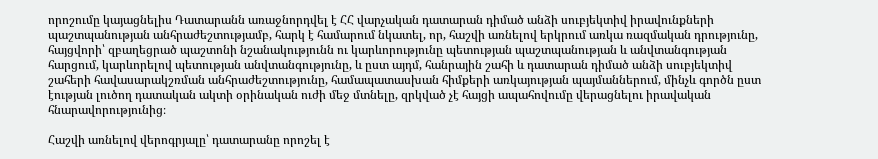որոշումը կայացնելիս Դատարանն առաջնորդվել է ՀՀ վարչական դատարան դիմած անձի սուբյեկտիվ իրավունքների պաշտպանության անհրաժեշտությամբ, հարկ է համարում նկատել, որ, հաշվի առնելով երկրում առկա ռազմական դրությունը, հայցվորի՝ զբաղեցրած պաշտոնի նշանակությունն ու կարևորությունը պետության պաշտպանության և անվտանգության հարցում, կարևորելով պետության անվտանգությունը, և ըստ այդմ, հանրային շահի և դատարան դիմած անձի սուբյեկտիվ շահերի հավասարակշռման անհրաժեշտությունը, համապատասխան հիմքերի առկայության պայմաններում, մինչև գործն ըստ էության լուծող դատական ակտի օրինական ուժի մեջ մտնելը, զրկված չէ հայցի ապահովումը վերացնելու իրավական հնարավորությունից։

Հաշվի առնելով վերոգրյալը՝ դատարանը որոշել է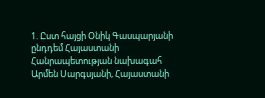1. Ըստ հայցի Օնիկ Գասպարյանի ընդդեմ Հայաստանի Հանրապետության նախագահ Արմեն Սարգսյանի, Հայաստանի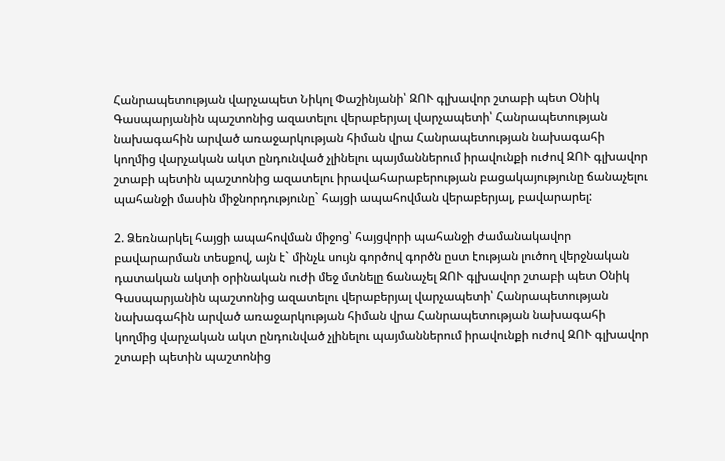Հանրապետության վարչապետ Նիկոլ Փաշինյանի՝ ԶՈՒ գլխավոր շտաբի պետ Օնիկ Գասպարյանին պաշտոնից ազատելու վերաբերյալ վարչապետի՝ Հանրապետության նախագահին արված առաջարկության հիման վրա Հանրապետության նախագահի կողմից վարչական ակտ ընդունված չլինելու պայմաններում իրավունքի ուժով ԶՈՒ գլխավոր շտաբի պետին պաշտոնից ազատելու իրավահարաբերության բացակայությունը ճանաչելու պահանջի մասին միջնորդությունը` հայցի ապահովման վերաբերյալ, բավարարել:

2. Ձեռնարկել հայցի ապահովման միջոց՝ հայցվորի պահանջի ժամանակավոր բավարարման տեսքով, այն է` մինչև սույն գործով գործն ըստ էության լուծող վերջնական դատական ակտի օրինական ուժի մեջ մտնելը ճանաչել ԶՈՒ գլխավոր շտաբի պետ Օնիկ Գասպարյանին պաշտոնից ազատելու վերաբերյալ վարչապետի՝ Հանրապետության նախագահին արված առաջարկության հիման վրա Հանրապետության նախագահի կողմից վարչական ակտ ընդունված չլինելու պայմաններում իրավունքի ուժով ԶՈՒ գլխավոր շտաբի պետին պաշտոնից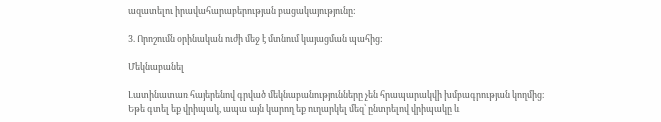ազատելու իրավահարաբերության բացակայությունը:

3. Որոշումն օրինական ուժի մեջ է մտնում կայացման պահից:

Մեկնաբանել

Լատինատառ հայերենով գրված մեկնաբանությունները չեն հրապարակվի խմբագրության կողմից։
Եթե գտել եք վրիպակ, ապա այն կարող եք ուղարկել մեզ՝ ընտրելով վրիպակը և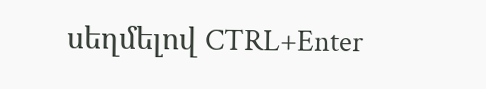սեղմելով CTRL+Enter